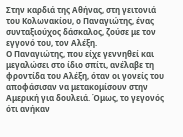Στην καρδιά της Αθήνας, στη γειτονιά του Κολωνακίου, ο Παναγιώτης, ένας συνταξιούχος δάσκαλος, ζούσε με τον εγγονό του, τον Αλέξη.
Ο Παναγιώτης, που είχε γεννηθεί και μεγαλώσει στο ίδιο σπίτι, ανέλαβε τη φροντίδα του Αλέξη, όταν οι γονείς του αποφάσισαν να μετακομίσουν στην Αμερική για δουλειά. Όμως, το γεγονός ότι ανήκαν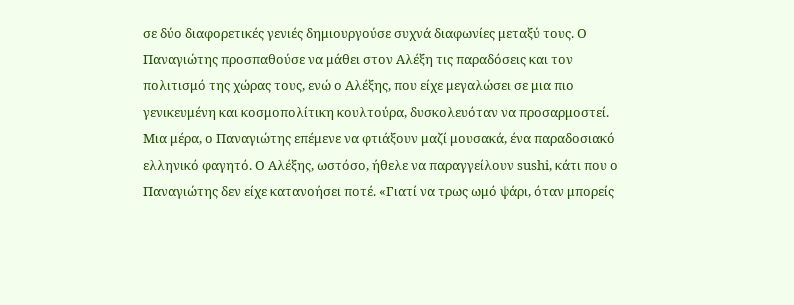σε δύο διαφορετικές γενιές δημιουργούσε συχνά διαφωνίες μεταξύ τους. Ο Παναγιώτης προσπαθούσε να μάθει στον Αλέξη τις παραδόσεις και τον πολιτισμό της χώρας τους, ενώ ο Αλέξης, που είχε μεγαλώσει σε μια πιο γενικευμένη και κοσμοπολίτικη κουλτούρα, δυσκολευόταν να προσαρμοστεί.
Μια μέρα, ο Παναγιώτης επέμενε να φτιάξουν μαζί μουσακά, ένα παραδοσιακό ελληνικό φαγητό. Ο Αλέξης, ωστόσο, ήθελε να παραγγείλουν sushi, κάτι που ο Παναγιώτης δεν είχε κατανοήσει ποτέ. «Γιατί να τρως ωμό ψάρι, όταν μπορείς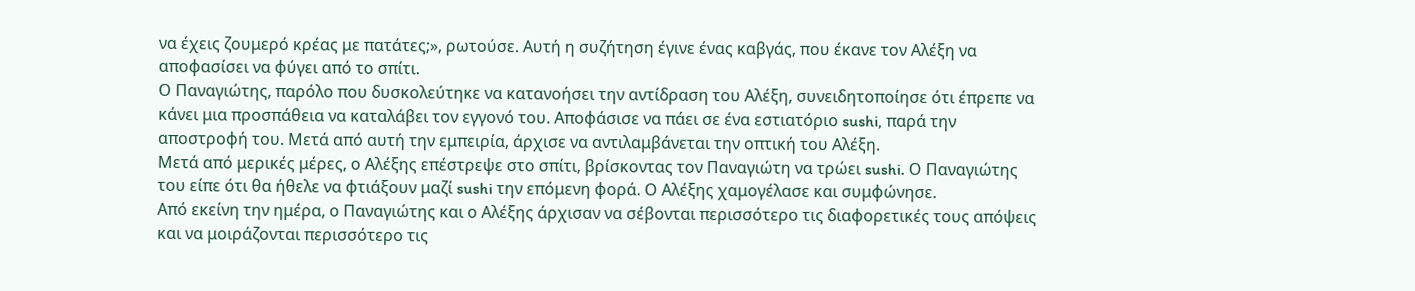να έχεις ζουμερό κρέας με πατάτες;», ρωτούσε. Αυτή η συζήτηση έγινε ένας καβγάς, που έκανε τον Αλέξη να αποφασίσει να φύγει από το σπίτι.
Ο Παναγιώτης, παρόλο που δυσκολεύτηκε να κατανοήσει την αντίδραση του Αλέξη, συνειδητοποίησε ότι έπρεπε να κάνει μια προσπάθεια να καταλάβει τον εγγονό του. Αποφάσισε να πάει σε ένα εστιατόριο sushi, παρά την αποστροφή του. Μετά από αυτή την εμπειρία, άρχισε να αντιλαμβάνεται την οπτική του Αλέξη.
Μετά από μερικές μέρες, ο Αλέξης επέστρεψε στο σπίτι, βρίσκοντας τον Παναγιώτη να τρώει sushi. Ο Παναγιώτης του είπε ότι θα ήθελε να φτιάξουν μαζί sushi την επόμενη φορά. Ο Αλέξης χαμογέλασε και συμφώνησε.
Από εκείνη την ημέρα, ο Παναγιώτης και ο Αλέξης άρχισαν να σέβονται περισσότερο τις διαφορετικές τους απόψεις και να μοιράζονται περισσότερο τις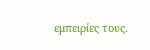εμπειρίες τους.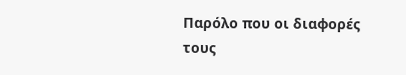Παρόλο που οι διαφορές τους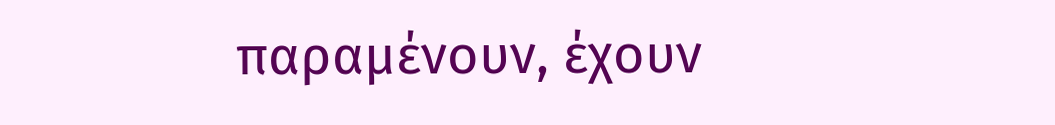παραμένουν, έχουν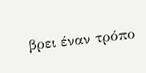βρει έναν τρόπο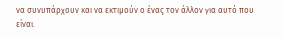να συνυπάρχουν και να εκτιμούν ο ένας τον άλλον για αυτό που είναι.